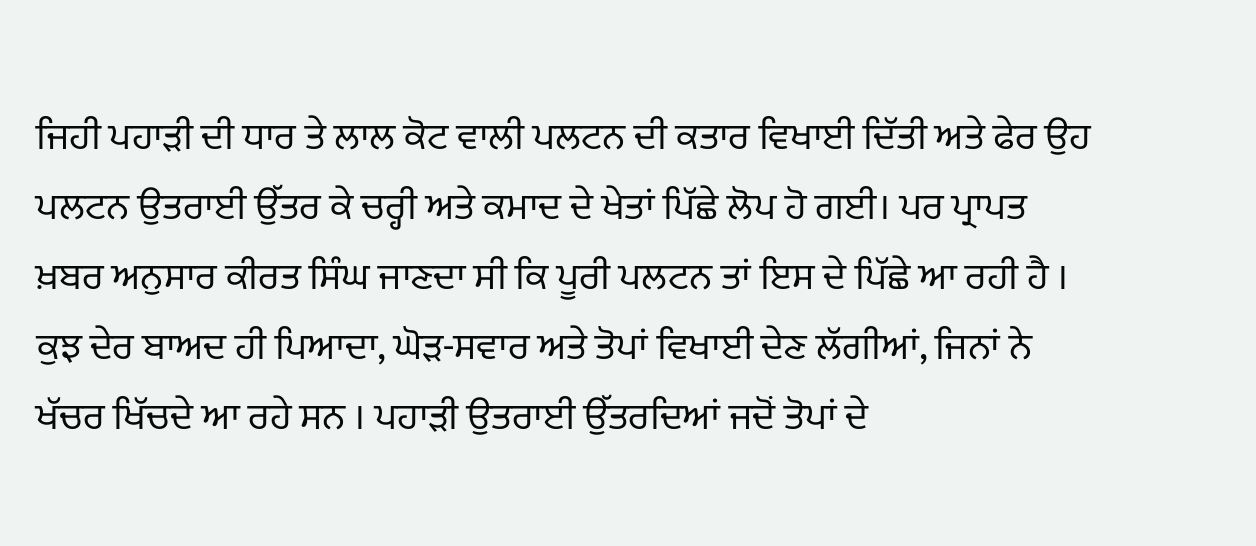ਜਿਹੀ ਪਹਾੜੀ ਦੀ ਧਾਰ ਤੇ ਲਾਲ ਕੋਟ ਵਾਲੀ ਪਲਟਨ ਦੀ ਕਤਾਰ ਵਿਖਾਈ ਦਿੱਤੀ ਅਤੇ ਫੇਰ ਉਹ ਪਲਟਨ ਉਤਰਾਈ ਉੱਤਰ ਕੇ ਚਰ੍ਹੀ ਅਤੇ ਕਮਾਦ ਦੇ ਖੇਤਾਂ ਪਿੱਛੇ ਲੋਪ ਹੋ ਗਈ। ਪਰ ਪ੍ਰਾਪਤ ਖ਼ਬਰ ਅਨੁਸਾਰ ਕੀਰਤ ਸਿੰਘ ਜਾਣਦਾ ਸੀ ਕਿ ਪੂਰੀ ਪਲਟਨ ਤਾਂ ਇਸ ਦੇ ਪਿੱਛੇ ਆ ਰਹੀ ਹੈ । ਕੁਝ ਦੇਰ ਬਾਅਦ ਹੀ ਪਿਆਦਾ, ਘੋੜ-ਸਵਾਰ ਅਤੇ ਤੋਪਾਂ ਵਿਖਾਈ ਦੇਣ ਲੱਗੀਆਂ, ਜਿਨਾਂ ਨੇ ਖੱਚਰ ਖਿੱਚਦੇ ਆ ਰਹੇ ਸਨ । ਪਹਾੜੀ ਉਤਰਾਈ ਉੱਤਰਦਿਆਂ ਜਦੋਂ ਤੋਪਾਂ ਦੇ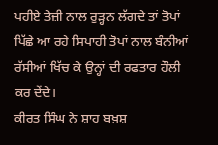ਪਹੀਏ ਤੇਜ਼ੀ ਨਾਲ ਰੁੜ੍ਹਨ ਲੱਗਦੇ ਤਾਂ ਤੋਪਾਂ ਪਿੱਛੇ ਆ ਰਹੇ ਸਿਪਾਹੀ ਤੋਪਾਂ ਨਾਲ ਬੰਨੀਆਂ ਰੱਸੀਆਂ ਖਿੱਚ ਕੇ ਉਨ੍ਹਾਂ ਦੀ ਰਫਤਾਰ ਹੌਲੀ ਕਰ ਦੇਂਦੇ।
ਕੀਰਤ ਸਿੰਘ ਨੇ ਸ਼ਾਹ ਬਖ਼ਸ਼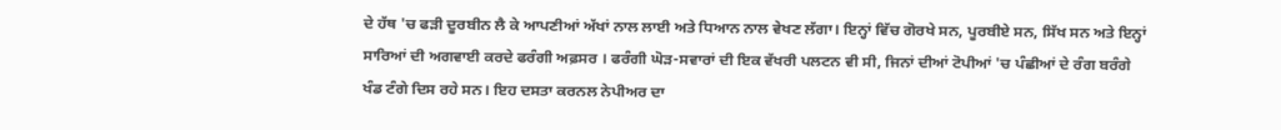ਦੇ ਹੱਥ 'ਚ ਫੜੀ ਦੂਰਬੀਨ ਲੈ ਕੇ ਆਪਣੀਆਂ ਅੱਖਾਂ ਨਾਲ ਲਾਈ ਅਤੇ ਧਿਆਨ ਨਾਲ ਵੇਖਣ ਲੱਗਾ। ਇਨ੍ਹਾਂ ਵਿੱਚ ਗੋਰਖੇ ਸਨ, ਪੂਰਬੀਏ ਸਨ, ਸਿੱਖ ਸਨ ਅਤੇ ਇਨ੍ਹਾਂ ਸਾਰਿਆਂ ਦੀ ਅਗਵਾਈ ਕਰਦੇ ਫਰੰਗੀ ਅਫ਼ਸਰ । ਫਰੰਗੀ ਘੋੜ-ਸਵਾਰਾਂ ਦੀ ਇਕ ਵੱਖਰੀ ਪਲਟਨ ਵੀ ਸੀ, ਜਿਨਾਂ ਦੀਆਂ ਟੋਪੀਆਂ 'ਚ ਪੰਛੀਆਂ ਦੇ ਰੰਗ ਬਰੰਗੇ ਖੰਡ ਟੰਗੇ ਦਿਸ ਰਹੇ ਸਨ। ਇਹ ਦਸਤਾ ਕਰਨਲ ਨੇਪੀਅਰ ਦਾ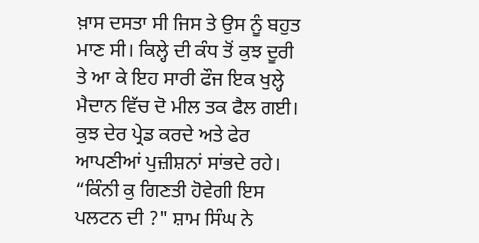ਖ਼ਾਸ ਦਸਤਾ ਸੀ ਜਿਸ ਤੇ ਉਸ ਨੂੰ ਬਹੁਤ ਮਾਣ ਸੀ। ਕਿਲ੍ਹੇ ਦੀ ਕੰਧ ਤੋਂ ਕੁਝ ਦੂਰੀ ਤੇ ਆ ਕੇ ਇਹ ਸਾਰੀ ਫੌਜ ਇਕ ਖੁਲ੍ਹੇ ਮੈਦਾਨ ਵਿੱਚ ਦੋ ਮੀਲ ਤਕ ਫੈਲ ਗਈ। ਕੁਝ ਦੇਰ ਪ੍ਰੇਡ ਕਰਦੇ ਅਤੇ ਫੇਰ ਆਪਣੀਆਂ ਪੁਜ਼ੀਸ਼ਨਾਂ ਸਾਂਭਦੇ ਰਹੇ।
“ਕਿੰਨੀ ਕੁ ਗਿਣਤੀ ਹੋਵੇਗੀ ਇਸ ਪਲਟਨ ਦੀ ?" ਸ਼ਾਮ ਸਿੰਘ ਨੇ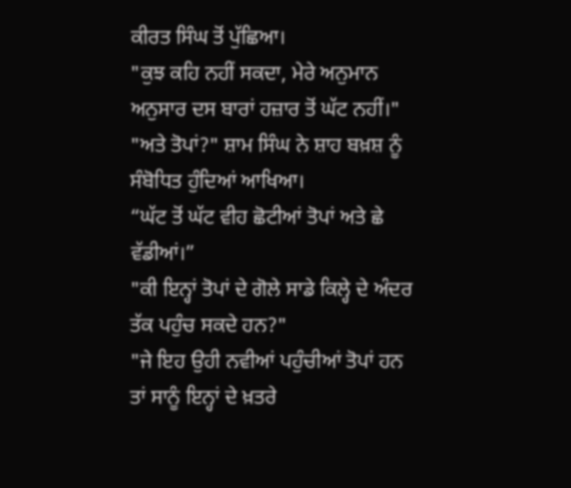ਕੀਰਤ ਸਿੰਘ ਤੋਂ ਪੁੱਛਿਆ।
"ਕੁਝ ਕਹਿ ਨਹੀਂ ਸਕਦਾ, ਮੇਰੇ ਅਨੁਮਾਨ ਅਨੁਸਾਰ ਦਸ ਬਾਰਾਂ ਹਜ਼ਾਰ ਤੋਂ ਘੱਟ ਨਹੀਂ।"
"ਅਤੇ ਤੋਪਾਂ?" ਸ਼ਾਮ ਸਿੰਘ ਨੇ ਸ਼ਾਹ ਬਖ਼ਸ਼ ਨੂੰ ਸੰਬੋਧਿਤ ਹੁੰਦਿਆਂ ਆਖਿਆ।
“ਘੱਟ ਤੋਂ ਘੱਟ ਵੀਹ ਛੋਟੀਆਂ ਤੋਪਾਂ ਅਤੇ ਛੇ ਵੱਡੀਆਂ।”
"ਕੀ ਇਨ੍ਹਾਂ ਤੋਪਾਂ ਦੇ ਗੋਲੇ ਸਾਡੇ ਕਿਲ੍ਹੇ ਦੇ ਅੰਦਰ ਤੱਕ ਪਹੁੰਚ ਸਕਦੇ ਹਨ?"
"ਜੇ ਇਹ ਉਹੀ ਨਵੀਆਂ ਪਹੁੰਚੀਆਂ ਤੋਪਾਂ ਹਨ ਤਾਂ ਸਾਨੂੰ ਇਨ੍ਹਾਂ ਦੇ ਖ਼ਤਰੇ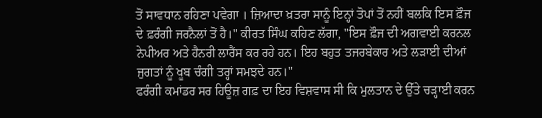ਤੋਂ ਸਾਵਧਾਨ ਰਹਿਣਾ ਪਵੇਗਾ । ਜ਼ਿਆਦਾ ਖ਼ਤਰਾ ਸਾਨੂੰ ਇਨ੍ਹਾਂ ਤੋਪਾਂ ਤੋਂ ਨਹੀਂ ਬਲਕਿ ਇਸ ਫ਼ੌਜ ਦੇ ਫ਼ਰੰਗੀ ਜਰਨੈਲਾਂ ਤੋਂ ਹੈ।" ਕੀਰਤ ਸਿੰਘ ਕਹਿਣ ਲੱਗਾ, "ਇਸ ਫ਼ੌਜ ਦੀ ਅਗਵਾਈ ਕਰਨਲ ਨੇਪੀਅਰ ਅਤੇ ਹੈਨਰੀ ਲਾਰੈਂਸ ਕਰ ਰਹੇ ਹਨ। ਇਹ ਬਹੁਤ ਤਜਰਬੇਕਾਰ ਅਤੇ ਲੜਾਈ ਦੀਆਂ ਜੁਗਤਾਂ ਨੂੰ ਖੂਬ ਚੰਗੀ ਤਰ੍ਹਾਂ ਸਮਝਦੇ ਹਨ।"
ਫਰੰਗੀ ਕਮਾਂਡਰ ਸਰ ਹਿਊਜ਼ ਗਫ਼ ਦਾ ਇਹ ਵਿਸ਼ਵਾਸ ਸੀ ਕਿ ਮੁਲਤਾਨ ਦੇ ਉੱਤੇ ਚੜ੍ਹਾਈ ਕਰਨ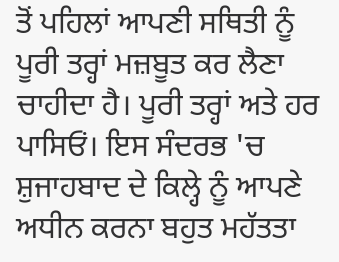ਤੋਂ ਪਹਿਲਾਂ ਆਪਣੀ ਸਥਿਤੀ ਨੂੰ ਪੂਰੀ ਤਰ੍ਹਾਂ ਮਜ਼ਬੂਤ ਕਰ ਲੈਣਾ ਚਾਹੀਦਾ ਹੈ। ਪੂਰੀ ਤਰ੍ਹਾਂ ਅਤੇ ਹਰ ਪਾਸਿਓਂ। ਇਸ ਸੰਦਰਭ 'ਚ ਸ਼ੁਜਾਹਬਾਦ ਦੇ ਕਿਲ੍ਹੇ ਨੂੰ ਆਪਣੇ ਅਧੀਨ ਕਰਨਾ ਬਹੁਤ ਮਹੱਤਤਾ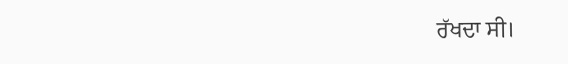ਰੱਖਦਾ ਸੀ।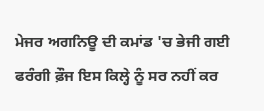ਮੇਜਰ ਅਗਨਿਊ ਦੀ ਕਮਾਂਡ 'ਚ ਭੇਜੀ ਗਈ ਫਰੰਗੀ ਫ਼ੌਜ ਇਸ ਕਿਲ੍ਹੇ ਨੂੰ ਸਰ ਨਹੀਂ ਕਰ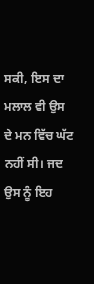ਸਕੀ, ਇਸ ਦਾ ਮਲਾਲ ਵੀ ਉਸ ਦੇ ਮਨ ਵਿੱਚ ਘੱਟ ਨਹੀਂ ਸੀ। ਜਦ ਉਸ ਨੂੰ ਇਹ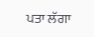ਪਤਾ ਲੱਗਾ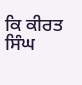ਕਿ ਕੀਰਤ ਸਿੰਘ